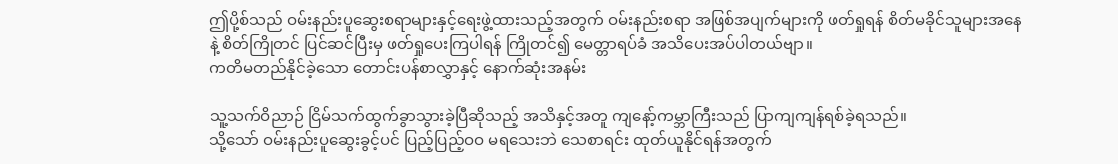ဤပို့စ်သည် ဝမ်းနည်းပူဆွေးစရာများနှင့်ရေးဖွဲ့ထားသည့်အတွက် ဝမ်းနည်းစရာ အဖြစ်အပျက်များကို ဖတ်ရှုရန် စိတ်မခိုင်သူများအနေနဲ့ စိတ်ကြိုတင် ပြင်ဆင်ပြီးမှ ဖတ်ရှုပေးကြပါရန် ကြိုတင်၍ မေတ္တာရပ်ခံ အသိပေးအပ်ပါတယ်ဗျာ။
ကတိမတည်နိုင်ခဲ့သော တောင်းပန်စာလွှာနှင့် နောက်ဆုံးအနမ်း

သူ့သက်ဝိညာဉ် ငြိမ်သက်ထွက်ခွာသွားခဲ့ပြီဆိုသည့် အသိနှင့်အတူ ကျနော့်ကမ္ဘာကြီးသည် ပြာကျကျန်ရစ်ခဲ့ရသည်။
သို့သော် ဝမ်းနည်းပူဆွေးခွင့်ပင် ပြည့်ပြည့်ဝဝ မရသေးဘဲ သေစာရင်း ထုတ်ယူနိုင်ရန်အတွက်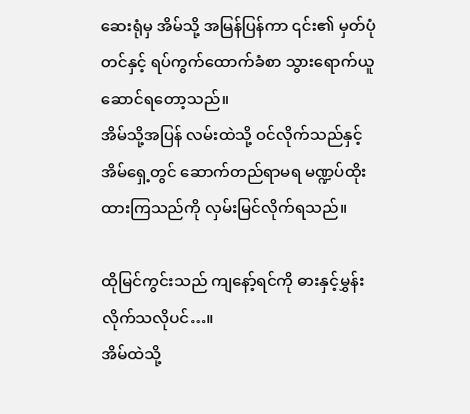ဆေးရုံမှ အိမ်သို့ အမြန်ပြန်ကာ ၎င်း၏ မှတ်ပုံတင်နှင့် ရပ်ကွက်ထောက်ခံစာ သွားရောက်ယူဆောင်ရတော့သည်။
အိမ်သို့အပြန် လမ်းထဲသို့ ဝင်လိုက်သည်နှင့် အိမ်ရှေ့တွင် ဆောက်တည်ရာမရ မဏ္ဍပ်ထိုးထားကြသည်ကို လှမ်းမြင်လိုက်ရသည်။

ထိုမြင်ကွင်းသည် ကျနော့်ရင်ကို ဓားနှင့်မွှန်းလိုက်သလိုပင်…။
အိမ်ထဲသို့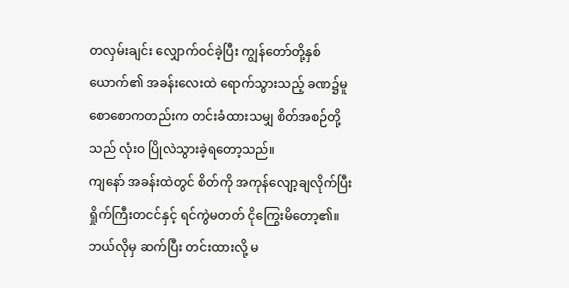တလှမ်းချင်း လျှောက်ဝင်ခဲ့ပြီး ကျွန်တော်တို့နှစ်ယောက်၏ အခန်းလေးထဲ ရောက်သွားသည့် ခဏ၌မူ စောစောကတည်းက တင်းခံထားသမျှ စိတ်အစဉ်တို့သည် လုံးဝ ပြိုလဲသွားခဲ့ရတော့သည်။
ကျနော် အခန်းထဲတွင် စိတ်ကို အကုန်လျော့ချလိုက်ပြီး ရှိုက်ကြီးတငင်နှင့် ရင်ကွဲမတတ် ငိုကြွေးမိတော့၏။
ဘယ်လိုမှ ဆက်ပြီး တင်းထားလို့ မ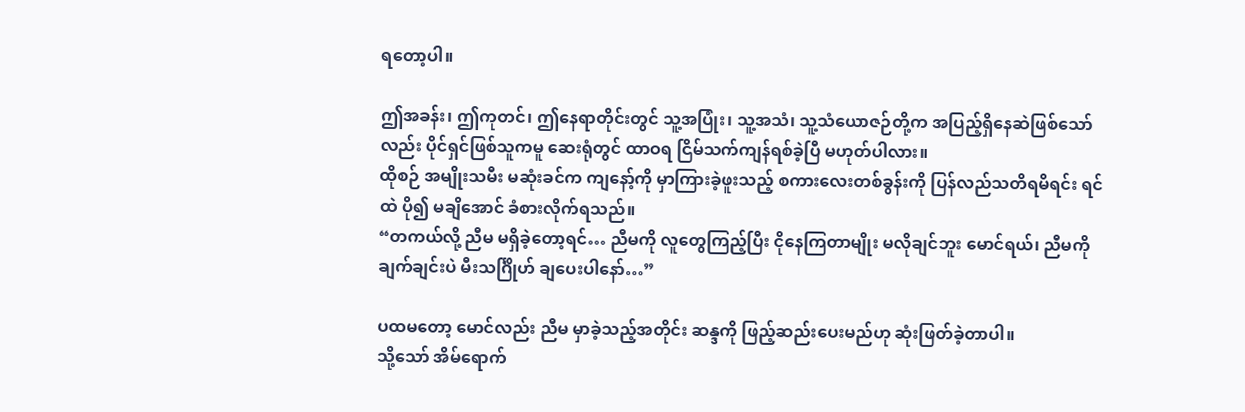ရတော့ပါ။

ဤအခန်း၊ ဤကုတင်၊ ဤနေရာတိုင်းတွင် သူ့အပြုံး၊ သူ့အသံ၊ သူ့သံယောဇဉ်တို့က အပြည့်ရှိနေဆဲဖြစ်သော်လည်း ပိုင်ရှင်ဖြစ်သူကမူ ဆေးရုံတွင် ထာဝရ ငြိမ်သက်ကျန်ရစ်ခဲ့ပြီ မဟုတ်ပါလား။
ထိုစဉ် အမျိုးသမီး မဆုံးခင်က ကျနော့်ကို မှာကြားခဲ့ဖူးသည့် စကားလေးတစ်ခွန်းကို ပြန်လည်သတိရမိရင်း ရင်ထဲ ပို၍ မချိအောင် ခံစားလိုက်ရသည်။
“တကယ်လို့ ညီမ မရှိခဲ့တော့ရင်… ညီမကို လူတွေကြည့်ပြီး ငိုနေကြတာမျိုး မလိုချင်ဘူး မောင်ရယ်၊ ညီမကို ချက်ချင်းပဲ မီးသင်္ဂြိုဟ် ချပေးပါနော်…”

ပထမတော့ မောင်လည်း ညီမ မှာခဲ့သည့်အတိုင်း ဆန္ဒကို ဖြည့်ဆည်းပေးမည်ဟု ဆုံးဖြတ်ခဲ့တာပါ။
သို့သော် အိမ်ရောက်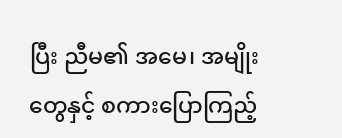ပြီး ညီမ၏ အမေ၊ အမျိုးတွေနှင့် စကားပြောကြည့်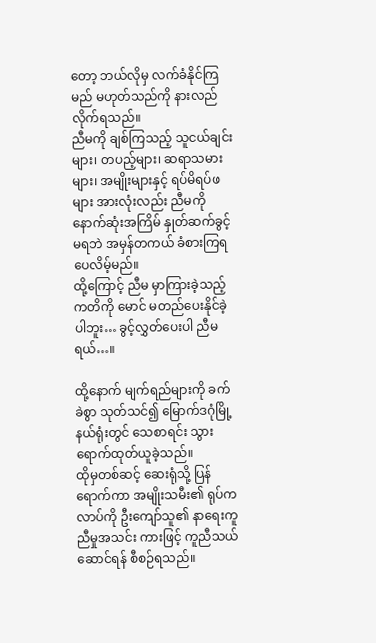တော့ ဘယ်လိုမှ လက်ခံနိုင်ကြမည် မဟုတ်သည်ကို နားလည်လိုက်ရသည်။
ညီမကို ချစ်ကြသည့် သူငယ်ချင်းများ၊ တပည့်များ၊ ဆရာသမားများ၊ အမျိုးများနှင့် ရပ်မိရပ်ဖများ အားလုံးလည်း ညီမကို နောက်ဆုံးအကြိမ် နှုတ်ဆက်ခွင့်မရဘဲ အမှန်တကယ် ခံစားကြရပေလိမ့်မည်။
ထို့ကြောင့် ညီမ မှာကြားခဲ့သည့် ကတိကို မောင် မတည်ပေးနိုင်ခဲ့ပါဘူး… ခွင့်လွှတ်ပေးပါ ညီမရယ်…။

ထို့နောက် မျက်ရည်များကို ခက်ခဲစွာ သုတ်သင်၍ မြောက်ဒဂုံမြို့နယ်ရုံးတွင် သေစာရင်း သွားရောက်ထုတ်ယူခဲ့သည်။
ထိုမှတစ်ဆင့် ဆေးရုံသို့ ပြန်ရောက်ကာ အမျိုးသမီး၏ ရုပ်ကလာပ်ကို ဦးကျော်သူ၏ နာရေးကူညီမှုအသင်း ကားဖြင့် ကူညီသယ်ဆောင်ရန် စီစဉ်ရသည်။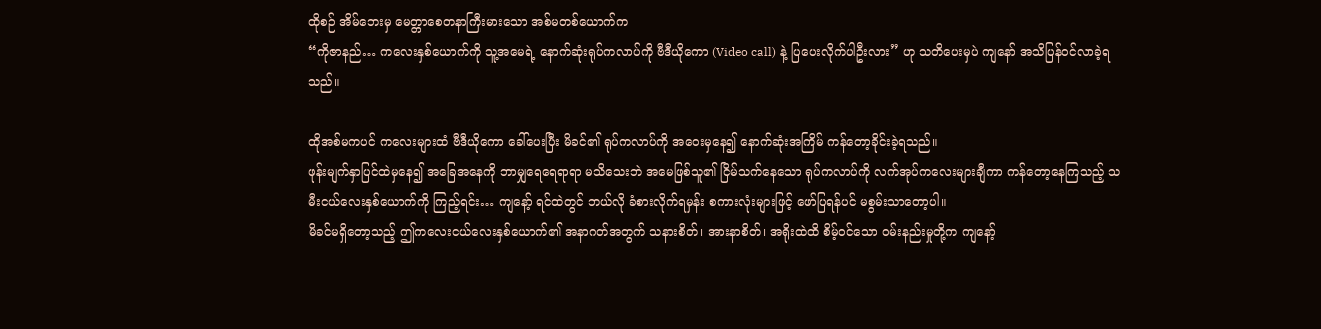ထိုစဉ် အိမ်ဘေးမှ မေတ္တာစေတနာကြီးမားသော အစ်မတစ်ယောက်က
“ကိုဇာနည်… ကလေးနှစ်ယောက်ကို သူ့အမေရဲ့ နောက်ဆုံးရုပ်ကလာပ်ကို ဗီဒီယိုကော (Video call) နဲ့ ပြပေးလိုက်ပါဦးလား” ဟု သတိပေးမှပဲ ကျနော် အသိပြန်ဝင်လာခဲ့ရသည်။

ထိုအစ်မကပင် ကလေးများထံ ဗီဒီယိုကော ခေါ်ပေးပြီး မိခင်၏ ရုပ်ကလာပ်ကို အဝေးမှနေ၍ နောက်ဆုံးအကြိမ် ကန်တော့ခိုင်းခဲ့ရသည်။
ဖုန်းမျက်နှာပြင်ထဲမှနေ၍ အခြေအနေကို ဘာမျှရေရေရာရာ မသိသေးဘဲ အမေဖြစ်သူ၏ ငြိမ်သက်နေသော ရုပ်ကလာပ်ကို လက်အုပ်ကလေးများချီကာ ကန်တော့နေကြသည့် သမီးငယ်လေးနှစ်ယောက်ကို ကြည့်ရင်း… ကျနော့် ရင်ထဲတွင် ဘယ်လို ခံစားလိုက်ရမှန်း စကားလုံးများဖြင့် ဖော်ပြရန်ပင် မစွမ်းသာတော့ပါ။
မိခင်မရှိတော့သည့် ဤကလေးငယ်လေးနှစ်ယောက်၏ အနာဂတ်အတွက် သနားစိတ်၊ အားနာစိတ်၊ အရိုးထဲထိ စိမ့်ဝင်သော ဝမ်းနည်းမှုတို့က ကျနော့်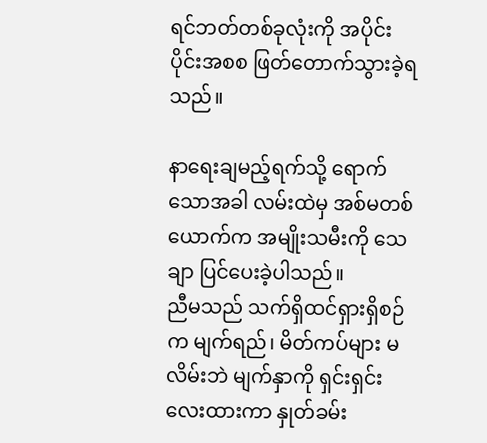ရင်ဘတ်တစ်ခုလုံးကို အပိုင်းပိုင်းအစစ ဖြတ်တောက်သွားခဲ့ရသည်။

နာရေးချမည့်ရက်သို့ ရောက်သောအခါ လမ်းထဲမှ အစ်မတစ်ယောက်က အမျိုးသမီးကို သေချာ ပြင်ပေးခဲ့ပါသည်။
ညီမသည် သက်ရှိထင်ရှားရှိစဉ်က မျက်ရည်၊ မိတ်ကပ်များ မလိမ်းဘဲ မျက်နှာကို ရှင်းရှင်းလေးထားကာ နှုတ်ခမ်း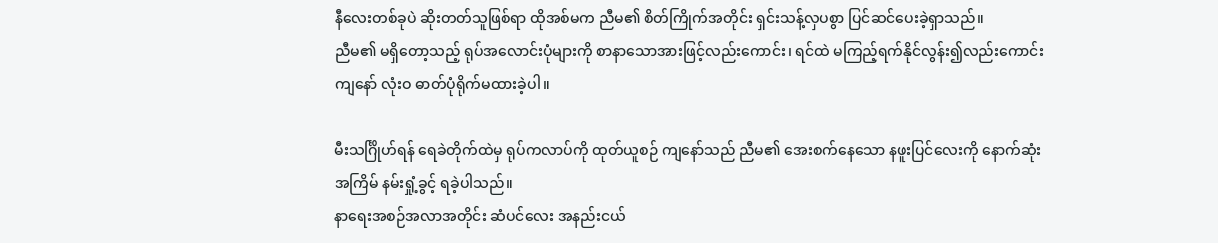နီလေးတစ်ခုပဲ ဆိုးတတ်သူဖြစ်ရာ ထိုအစ်မက ညီမ၏ စိတ်ကြိုက်အတိုင်း ရှင်းသန့်လှပစွာ ပြင်ဆင်ပေးခဲ့ရှာသည်။
ညီမ၏ မရှိတော့သည့် ရုပ်အလောင်းပုံများကို စာနာသောအားဖြင့်လည်းကောင်း၊ ရင်ထဲ မကြည့်ရက်နိုင်လွန်း၍လည်းကောင်း ကျနော် လုံးဝ ဓာတ်ပုံရိုက်မထားခဲ့ပါ။

မီးသင်္ဂြိုဟ်ရန် ရေခဲတိုက်ထဲမှ ရုပ်ကလာပ်ကို ထုတ်ယူစဉ် ကျနော်သည် ညီမ၏ အေးစက်နေသော နဖူးပြင်လေးကို နောက်ဆုံးအကြိမ် နမ်းရှုံ့ခွင့် ရခဲ့ပါသည်။
နာရေးအစဉ်အလာအတိုင်း ဆံပင်လေး အနည်းငယ်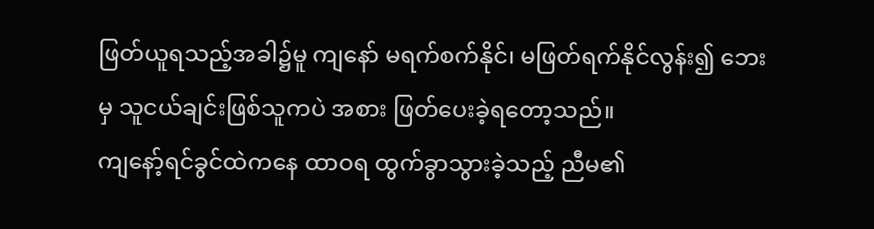ဖြတ်ယူရသည့်အခါ၌မူ ကျနော် မရက်စက်နိုင်၊ မဖြတ်ရက်နိုင်လွန်း၍ ဘေးမှ သူငယ်ချင်းဖြစ်သူကပဲ အစား ဖြတ်ပေးခဲ့ရတော့သည်။
ကျနော့်ရင်ခွင်ထဲကနေ ထာဝရ ထွက်ခွာသွားခဲ့သည့် ညီမ၏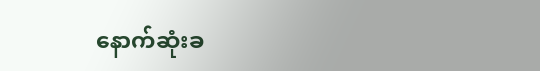နောက်ဆုံးခ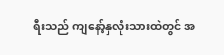ရီးသည် ကျနော့်နှလုံးသားထဲတွင် အ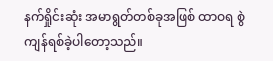နက်ရှိုင်းဆုံး အမာရွတ်တစ်ခုအဖြစ် ထာဝရ စွဲကျန်ရစ်ခဲ့ပါတော့သည်။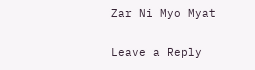Zar Ni Myo Myat


Leave a Reply